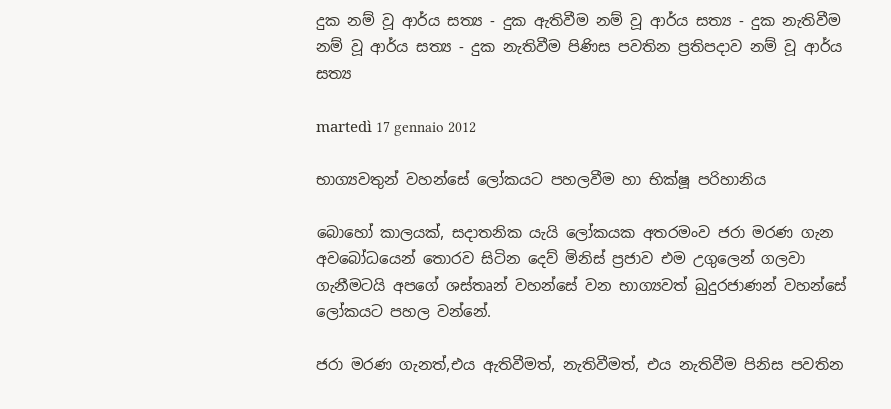දුක නම් වූ ආර්ය සත්‍ය - දුක ඇතිවීම නම් වූ ආර්ය සත්‍ය - දුක නැතිවීම නම් වූ ආර්ය සත්‍ය - දුක නැතිවීම පිණිස පවතින ප්‍රතිපදාව නම් වූ ආර්ය සත්‍ය

martedì 17 gennaio 2012

භාග්‍යවතුන් වහන්සේ ලෝකයට පහලවීම හා භික්ෂූ පරිහානිය

බොහෝ කාලයක්, සදාතනික යැයි ලෝකයක අතරමංව ජරා මරණ ගැන අවබෝධයෙන් තොරව සිටින දෙව් මිනිස් ප්‍රජාව එම උගුලෙන් ගලවා ගැනීමටයි අපගේ ශස්තෘන් වහන්සේ වන භාග්‍යවත් බුදුරජාණන් වහන්සේ ලෝකයට පහල වන්නේ.

ජරා මරණ ගැනත්,එය ඇතිවීමත්, නැතිවීමත්, එය නැතිවීම පිනිස පවතින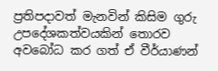ප්‍රතිපදාවත් මැනවින් කිසිම ගුරු උපදේශකත්වයකින් තොරව අවබෝධ කර ගත් ඒ වීර්යාණන්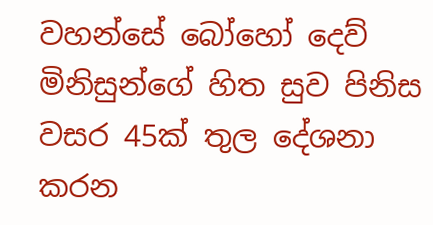වහන්සේ බෝහෝ දෙව් මිනිසුන්ගේ හිත සුව පිනිස වසර 45ක් තුල දේශනා කරන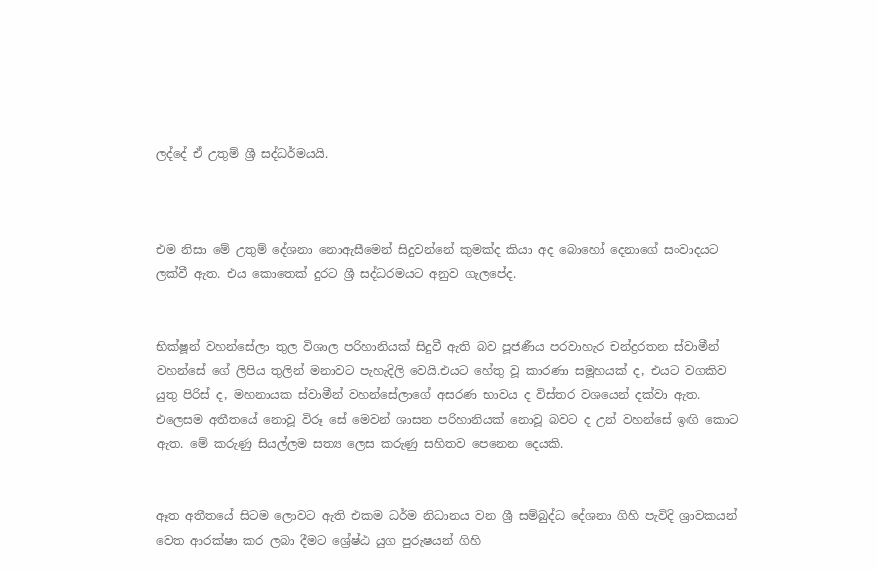ලද්දේ ඒ උතුම් ශ්‍රී සද්ධර්මයයි.



එම නිසා මේ උතුම් දේශනා නොඇසීමෙන් සිදුවන්නේ කුමක්ද කියා අද බොහෝ දෙනාගේ සංවාදයට ලක්වී ඇත. එය කොතෙක් දුරට ශ්‍රී සද්ධරමයට අනුව ගැලපේද.


භික්ෂූන් වහන්සේලා තුල විශාල පරිහානියක් සිදුවී ඇති බව පූජණීය පරවාහැර චන්ද්‍රරතන ස්වාමීන් වහන්සේ ගේ ලිපිය තුලින් මනාවට පැහැදිලි වෙයි.එයට හේතු වූ කාරණා සමූහයක් ද, එයට වගකිව යුතු පිරිස් ද, මහනායක ස්වාමීන් වහන්සේලාගේ අසරණ භාවය ද විස්තර වශයෙන් දක්වා ඇත. එලෙසම අතීතයේ නොවූ විරූ සේ මෙවන් ශාසන පරිහානියක් නොවූ බවට ද උන් වහන්සේ ඉඟි කොට ඇත. මේ කරුණු සියල්ලම සත්‍ය ලෙස කරුණු සහිතව පෙනෙන දෙයකි.


ඈත අතීතයේ සිටම ලොවට ඇති එකම ධර්ම නිධානය වන ශ්‍රී සම්බුද්ධ දේශනා ගිහි පැවිදි ශ්‍රාවකයන් වෙත ආරක්ෂා කර ලබා දීමට ශ්‍රේෂ්ඨ යුග පුරුෂයන් ගිහි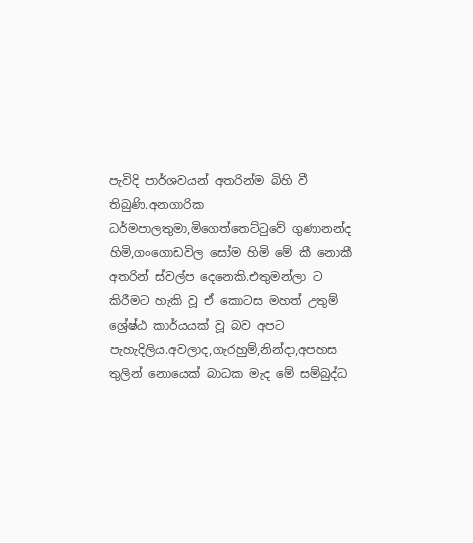පැවිදි පාර්ශවයන් අතරින්ම බිහි වී තිබුණි.අනගාරික ධර්මපාලතුමා,මිගෙත්තෙට්ටුවේ ගුණානන්ද හිමි,ගංගොඩවිල සෝම හිමි මේ කී නොකී අතරින් ස්වල්ප දෙනෙකි.එතුමන්ලා ට කිරීමට හැකි වූ ඒ කොටස මහත් උතුම් ශ්‍රේෂ්ඨ කාර්යයක් වූ බව අපට පැහැදිලිය.අවලාද,ගැරහුම්,නින්දා,අපහස තුලින් නොයෙක් බාධක මැද මේ සම්බුද්ධ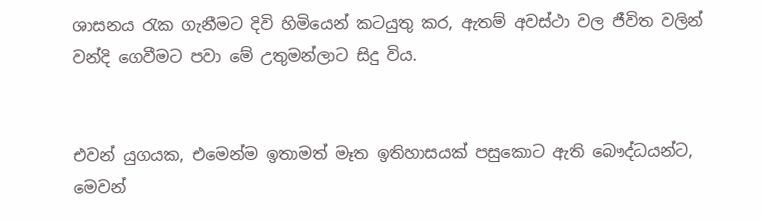ශාසනය රැක ගැනීමට දිවි හිමියෙන් කටයුතු කර, ඇතම් අවස්ථා වල ජීවිත වලින් වන්දි ගෙවීමට පවා මේ උතුමන්ලාට සිදු විය.


එවන් යුගයක, එමෙන්ම ඉතාමත් මෑත ඉතිහාසයක් පසුකොට ඇති බෞද්ධයන්ට, මෙවන්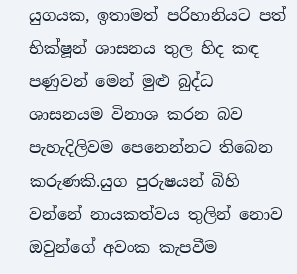යුගයක, ඉතාමත් පරිහානියට පත් භික්ෂූන් ශාසනය තුල හිද කඳ පණුවන් මෙන් මුළු බුද්ධ ශාසනයම විනාශ කරන බව පැහැදිලිවම පෙනෙන්නට තිබෙන කරුණකි.යුග පුරුෂයන් බිහි වන්නේ නායකත්වය තුලින් නොව ඔවුන්ගේ අවංක කැපවීම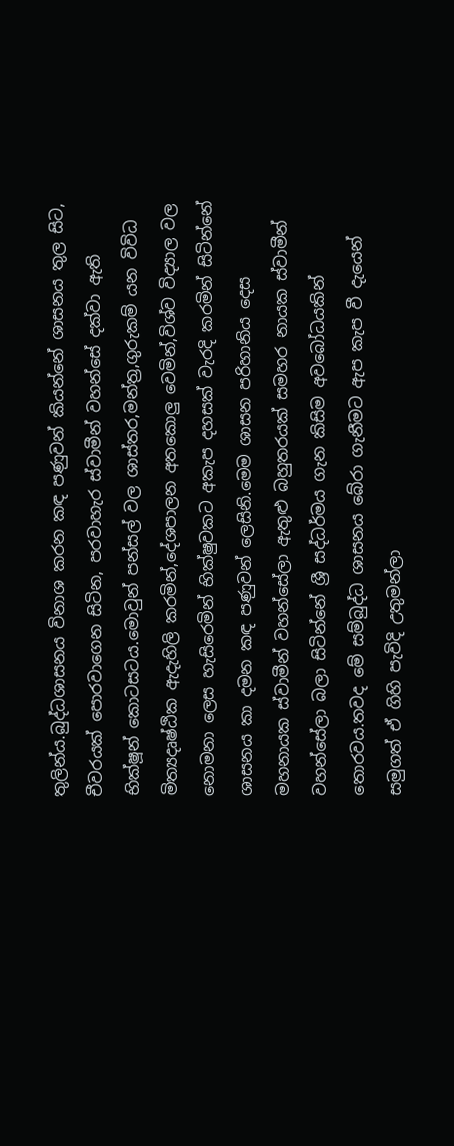තුලින්ය.බුද්ධශාසනය විනාශ කරන කඳ පණුවන් කියන්නේ ශාසනය තුල සිට, චීවරයක් පොරවාගෙන සිටින, පරවාහැර ස්වාමීන් වහන්සේ දක්වා ඇති භික්ෂූන් කොටසටය.මොවුන් පන්සල් වල ශාස්තර,මන්ත්‍ර,ගුරුකම් යන විවිධ මිත්‍යදෘෂ්ඨික ඇදැහිලි කරමින්,දේශපාලන අතකොලු වෙමින්,විශ්ව විද්‍යාල වල නොමනා ලෙස හැසිරෙමින් භික්ෂුවකට අකැප දහසක් වැරදි කරමින් සිටින්නේ ශාසනය කා දමන කඳ පණුවන් ලෙසිනි.මෙම ශාසන පරිහානිය දෙස මහනායක ස්වාමීන් වහන්සේලා ඇතුළු බහුතරයක් සමහර නායක ස්වාමීන් වහන්සේලා බලා සිටින්නේ ශ්‍රී සද්ධර්මය ගැන කිසිම අවබෝධයකින් තොරවය.තවද මේ සම්බුද්ධ ශාසනය බේරා ගැනීමට ඇප කැප වී දැයෙන් සමුගත් ඒ ගිහි පැවිදි උතුමන්ලා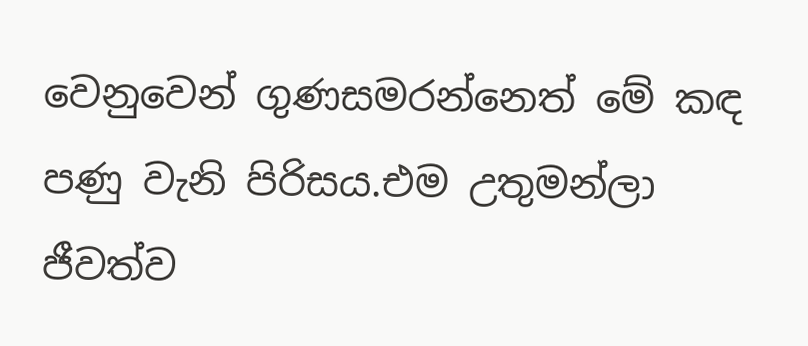වෙනුවෙන් ගුණසමරන්නෙත් මේ කඳ පණු වැනි පිරිසය.එම උතුමන්ලා ජීවත්ව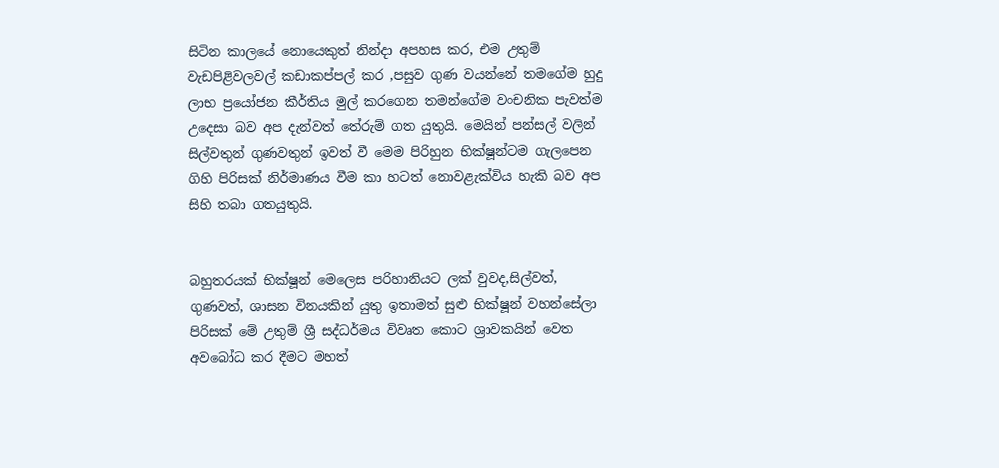සිටින කාලයේ නොයෙකුත් නින්දා අපහස කර, එම උතුම් වැඩපිළිවලවල් කඩාකප්පල් කර ,පසුව ගුණ වයන්නේ තමගේම හුදු ලාභ ප්‍රයෝජන කීර්තිය මුල් කරගෙන තමන්ගේම වංචනික පැවත්ම උදෙසා බව අප දැන්වත් තේරුම් ගත යුතුයි. මෙයින් පන්සල් වලින් සිල්වතුන් ගුණවතුන් ඉවත් වී මෙම පිරිහුන භික්ෂූන්ටම ගැලපෙන ගිහි පිරිසක් නිර්මාණය වීම කා හටත් නොවළැක්විය හැකි බව අප සිහි තබා ගතයුතුයි.


බහුතරයක් භික්ෂූන් මෙලෙස පරිහානියට ලක් වුවද,සිල්වත්, ගුණවත්, ශාසන විනයකින් යුතු ඉතාමත් සුළු භික්ෂූන් වහන්සේලා පිරිසක් මේ උතුම් ශ්‍රී සද්ධර්මය විවෘත කොට ශ්‍රාවකයින් වෙත අවබෝධ කර දීමට මහත්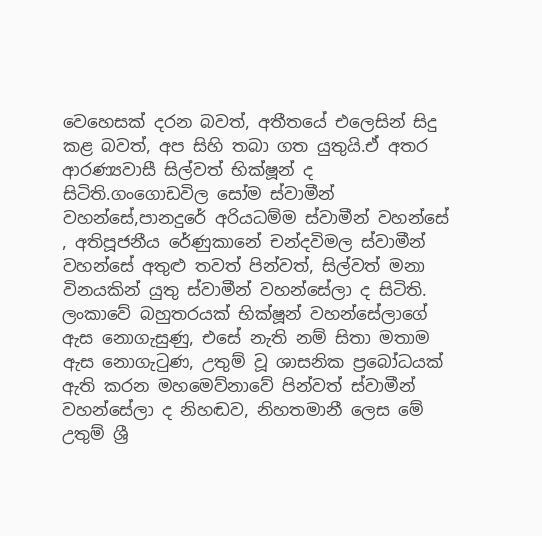වෙහෙසක් දරන බවත්, අතීතයේ එලෙසින් සිදු කළ බවත්, අප සිහි තබා ගත යුතුයි.ඒ අතර ආරණ්‍යවාසී සිල්වත් භික්ෂූන් ද සිටිති.ගංගොඩවිල සෝම ස්වාමීන් වහන්සේ,පානදුරේ අරියධම්ම ස්වාමීන් වහන්සේ , අතිපූජනීය රේණුකානේ චන්දවිමල ස්වාමීන් වහන්සේ අතුළු තවත් පින්වත්, සිල්වත් මනා විනයකින් යුතු ස්වාමීන් වහන්සේලා ද සිටිති. ලංකාවේ බහුතරයක් භික්ෂූන් වහන්සේලාගේ ඇස නොගැසුණු, එසේ නැති නම් සිතා මතාම ඇස නොගැටුණ, උතුම් වූ ශාසනික ප්‍රබෝධයක් ඇති කරන මහමෙව්නාවේ පින්වත් ස්වාමීන් වහන්සේලා ද නිහඬව, නිහතමානී ලෙස මේ උතුම් ශ්‍රී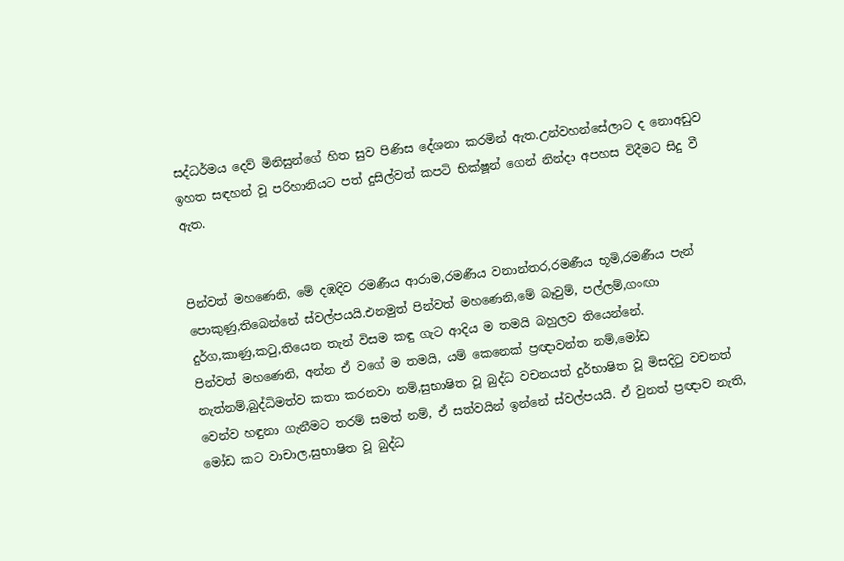සද්ධර්මය දෙව් මිනිසුන්ගේ හිත සුව පිණිස දේශනා කරමින් ඇත.උන්වහන්සේලාට ද නොඅඩුව ඉහත සඳහන් වූ පරිහානියට පත් දුසිල්වත් කපටි භික්ෂූන් ගෙන් නින්දා අපහස විදීමට සිදු වී ඇත.


පින්වත් මහණෙනි, මේ දඹදිව රමණීය ආරාම,රමණීය වනාන්තර,රමණීය භූමි,රමණීය පැන් පොකුණු,තිබෙන්නේ ස්වල්පයයි.එනමුත් පින්වත් මහණෙනි,මේ බෑවුම්, පල්ලම්,ගංඟා දුර්ග,කාණු,කටු,තියෙන තැන් විසම කඳු ගැට ආදිය ම තමයි බහුලව තියෙන්නේ.
පින්වත් මහණෙනි, අන්න ඒ වගේ ම තමයි, යම් කෙනෙක් ප්‍රඥාවන්ත නම්,මෝඩ නැත්නම්,බුද්ධිමත්ව කතා කරනවා නම්,සුභාෂිත වූ බුද්ධ වචනයත් දුර්භාෂිත වූ මිසදිටු වචනත් වෙන්ව හඳුනා ගැනීමට තරම් සමත් නම්, ඒ සත්වයින් ඉන්නේ ස්වල්පයයි. ඒ වුනත් ප්‍රඥාව නැති, මෝඩ කට වාචාල,සුභාෂිත වූ බුද්ධ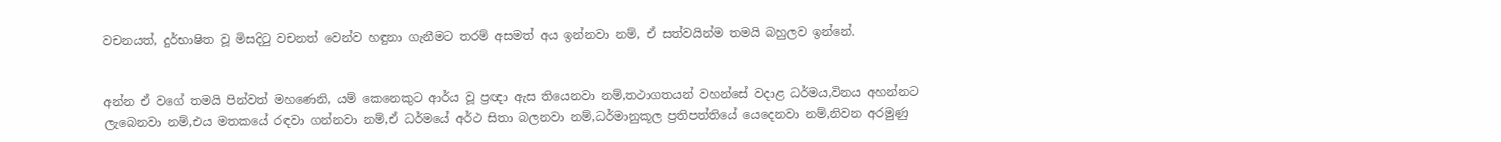වචනයත්, දුර්භාෂිත වූ මිසදිටු වචනත් වෙන්ව හඳුනා ගැනීමට තරම් අසමත් අය ඉන්නවා නම්, ඒ සත්වයින්ම තමයි බහුලව ඉන්නේ.


අන්න ඒ වගේ තමයි පින්වත් මහණෙනි, යම් කෙනෙකුට ආර්ය වූ ප්‍රඥා ඇස තියෙනවා නම්,තථාගතයන් වහන්සේ වදාළ ධර්මය,විනය අහන්නට ලැබෙනවා නම්,එය මතකයේ රඳවා ගන්නවා නම්,ඒ ධර්මයේ අර්ථ සිතා බලනවා නම්,ධර්මානුකූල ප්‍රතිපත්තියේ යෙදෙනවා නම්,නිවන අරමුණු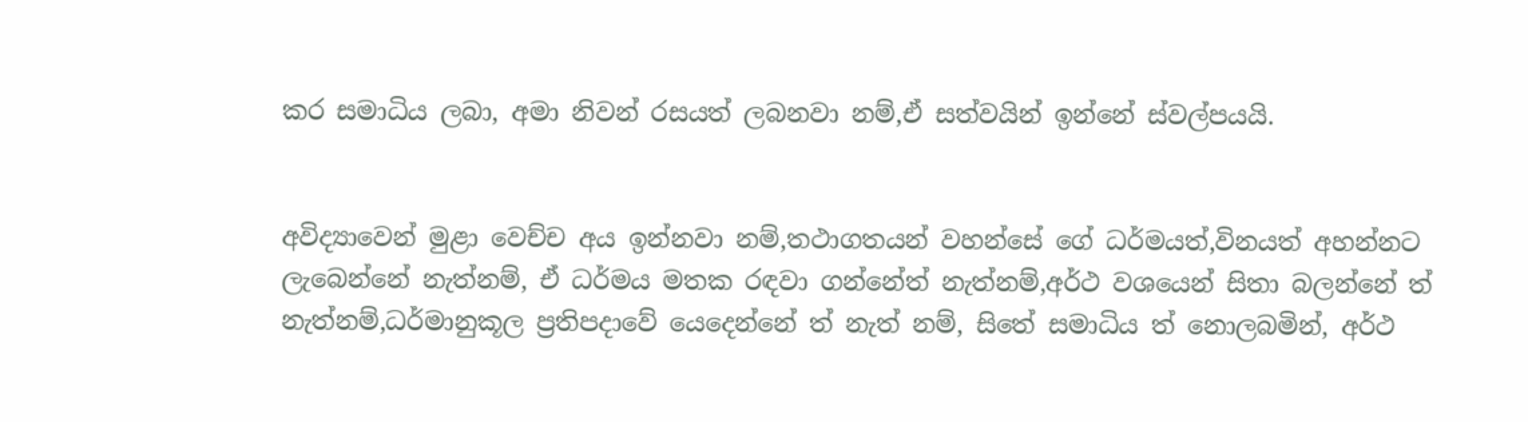කර සමාධිය ලබා, අමා නිවන් රසයත් ලබනවා නම්,ඒ සත්වයින් ඉන්නේ ස්වල්පයයි.


අවිද්‍යාවෙන් මුළා වෙච්ච අය ඉන්නවා නම්,තථාගතයන් වහන්සේ ගේ ධර්මයත්,විනයත් අහන්නට ලැබෙන්නේ නැත්නම්, ඒ ධර්මය මතක රඳවා ගන්නේත් නැත්නම්,අර්ථ වශයෙන් සිතා බලන්නේ ත් නැත්නම්,ධර්මානුකූල ප්‍රතිපදාවේ යෙදෙන්නේ ත් නැත් නම්, සිතේ සමාධිය ත් නොලබමින්, අර්ථ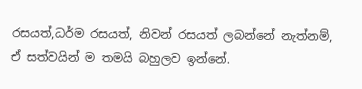රසයත්,ධර්ම රසයත්, නිවන් රසයත් ලබන්නේ නැත්නම්, ඒ සත්වයින් ම තමයි බහුලව ඉන්නේ.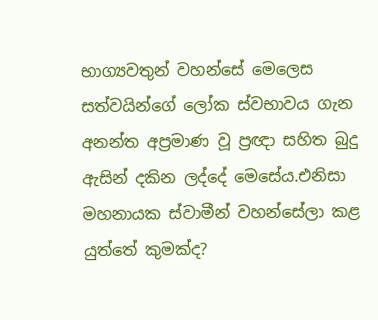භාග්‍යවතුන් වහන්සේ මෙලෙස සත්වයින්ගේ ලෝක ස්වභාවය ගැන අනන්ත අප්‍රමාණ වූ ප්‍රඥා සහිත බුදු ඇසින් දකින ලද්දේ මෙසේය.එනිසා මහනායක ස්වාමීන් වහන්සේලා කළ යුත්තේ කුමක්ද?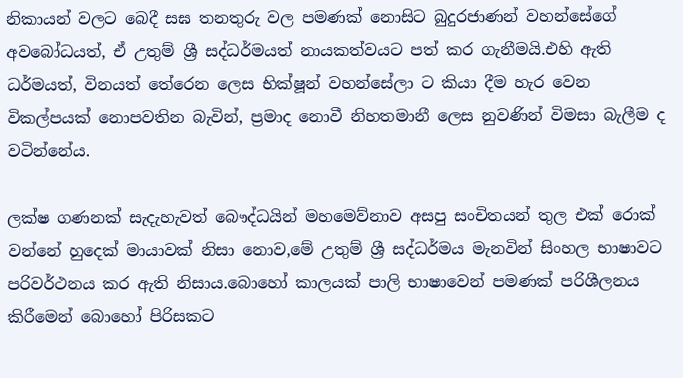නිකායන් වලට බෙදී සඝ තනතුරු වල පමණක් නොසිට බුදුරජාණන් වහන්සේගේ අවබෝධයත්, ඒ උතුම් ශ්‍රී සද්ධර්මයත් නායකත්වයට පත් කර ගැනීමයි.එහි ඇති ධර්මයත්, විනයත් තේරෙන ලෙස භික්ෂූන් වහන්සේලා ට කියා දීම හැර වෙන විකල්පයක් නොපවතින බැවින්, ප්‍රමාද නොවී නිහතමානී ලෙස නුවණින් විමසා බැලීම ද වටින්නේය.

ලක්ෂ ගණනක් සැදැහැවත් බෞද්ධයින් මහමෙව්නාව අසපු සංචිතයන් තුල එක් රොක් වන්නේ හුදෙක් මායාවක් නිසා නොව,මේ උතුම් ශ්‍රී සද්ධර්මය මැනවින් සිංහල භාෂාවට පරිවර්ථනය කර ඇති නිසාය.බොහෝ කාලයක් පාලි භාෂාවෙන් පමණක් පරිශීලනය කිරීමෙන් බොහෝ පිරිසකට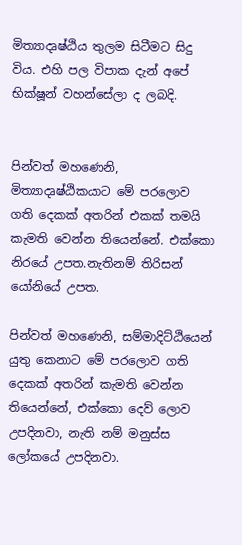මිත්‍යාදෘෂ්ඨිය තුලම සිටීමට සිදු විය. එහි පල විපාක දැන් අපේ භික්ෂූන් වහන්සේලා ද ලබදි.


පින්වත් මහණෙනි, මිත්‍යාදෘෂ්ඨිකයාට මේ පරලොව ගති දෙකක් අතරින් එකක් තමයි කැමති වෙන්න තියෙන්නේ. එක්කො නිරයේ උපත.නැතිනම් තිරිසන් යෝනියේ උපත.

පින්වත් මහණෙනි, සම්මාදිට්ඨියෙන් යුතු කෙනාට මේ පරලොව ගති දෙකක් අතරින් කැමති වෙන්න තියෙන්නේ, එක්කො දෙව් ලොව උපදිනවා, නැති නම් මනුස්ස ලෝකයේ උපදිනවා.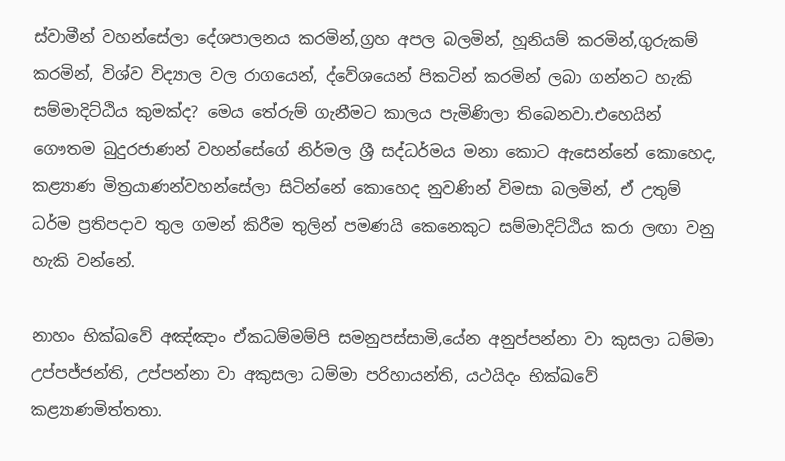ස්වාමීන් වහන්සේලා දේශපාලනය කරමින්,ග්‍රහ අපල බලමින්, හූනියම් කරමින්,ගුරුකම් කරමින්, විශ්ව විද්‍යාල වල රාගයෙන්, ද්වේශයෙන් පිකටින් කරමින් ලබා ගන්නට හැකි සම්මාදිට්ඨිය කුමක්ද? මෙය තේරුම් ගැනීමට කාලය පැමිණිලා තිබෙනවා.එහෙයින් ගෞතම බුදුරජාණන් වහන්සේගේ නිර්මල ශ්‍රී සද්ධර්මය මනා කොට ඇසෙන්නේ කොහෙද, කළ්‍යාණ මිත්‍රයාණන්වහන්සේලා සිටින්නේ කොහෙද නුවණින් විමසා බලමින්, ඒ උතුම් ධර්ම ප්‍රතිපදාව තුල ගමන් කිරීම තුලින් පමණයි කෙනෙකුට සම්මාදිට්ඨිය කරා ලඟා වනු හැකි වන්නේ.

නාහං භික්ඛවේ අඤ්ඤාං ඒකධම්මම්පි සමනුපස්සාමි,යේන අනුප්පන්නා වා කුසලා ධම්මා උප්පජ්ජන්ති, උප්පන්නා වා අකුසලා ධම්මා පරිහායන්ති, යථයිදං භික්ඛවේ කළ්‍යාණමිත්තතා.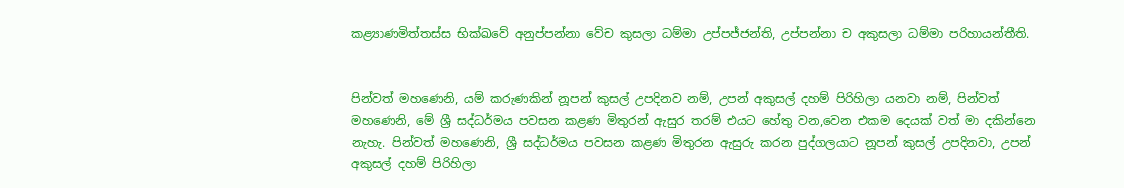කළ්‍යාණමිත්තස්ස භික්ඛවේ අනුප්පන්නා වේච කුසලා ධම්මා උප්පජ්ජන්ති, උප්පන්නා ච අකුසලා ධම්මා පරිහායන්තීති.


පින්වත් මහණෙනි, යම් කරුණකින් නූපන් කුසල් උපදිනව නම්, උපන් අකුසල් දහම් පිරිහිලා යනවා නම්, පින්වත් මහණෙනි, මේ ශ්‍රී සද්ධර්මය පවසන කළණ මිතුරන් ඇසුර තරම් එයට හේතු වන,වෙන එකම දෙයක් වත් මා දකින්නෙ නැහැ. පින්වත් මහණෙනි, ශ්‍රී සද්ධර්මය පවසන කළණ මිතුරන ඇසුරු කරන පුද්ගලයාට නූපන් කුසල් උපදිනවා, උපන් අකුසල් දහම් පිරිහිලා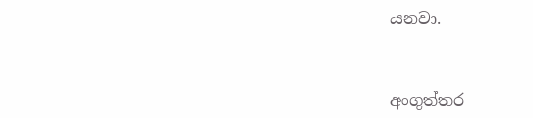යනවා.


අංගුත්තර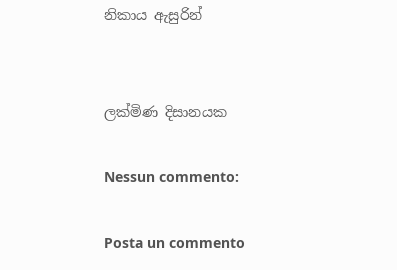නිකාය ඇසුරින්


ලක්මිණ දිසානයක

Nessun commento:

Posta un commento